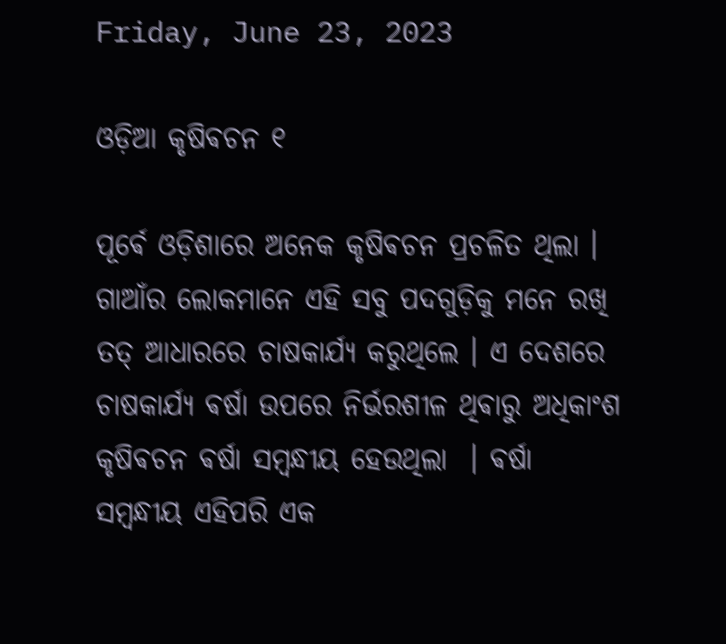Friday, June 23, 2023

ଓଡ଼ିଆ କୃଷିଵଚନ ୧

ପୂର୍ଵେ ଓଡ଼ିଶାରେ ଅନେକ କୃଷିଵଚନ ପ୍ରଚଳିତ ଥିଲା । ଗାଆଁର ଲୋକମାନେ ଏହି ସବୁ ପଦଗୁଡ଼ିକୁ ମନେ ରଖି ତତ୍ ଆଧାରରେ ଚାଷକାର୍ଯ୍ୟ କରୁଥିଲେ ‌। ଏ ଦେଶରେ ଚାଷକାର୍ଯ୍ୟ ଵର୍ଷା ଉପରେ ନିର୍ଭରଶୀଳ ଥିଵାରୁ ଅଧିକାଂଶ କୃଷିଵଚନ ଵର୍ଷା ସମ୍ବନ୍ଧୀୟ ହେଉଥିଲା ‌ । ଵର୍ଷା ସମ୍ବନ୍ଧୀୟ ଏହିପରି ଏକ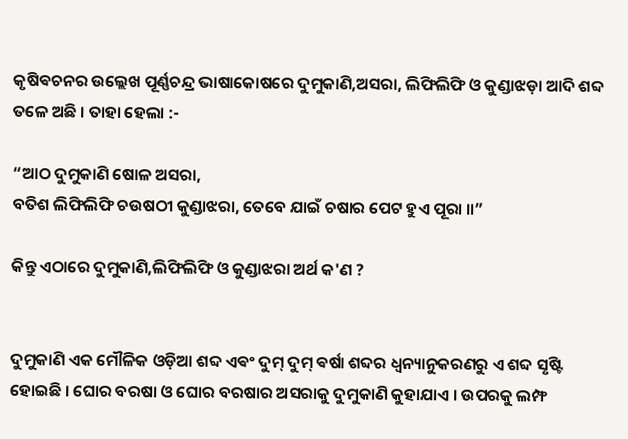କୃଷିଵଚନର ଉଲ୍ଲେଖ ପୂର୍ଣ୍ଣଚନ୍ଦ୍ର ଭାଷାକୋଷରେ ଦୁମୁକାଣି,ଅସରା, ଲିଫିଲିଫି ଓ କୁଣ୍ଡାଝଡ଼ା ଆଦି ଶବ୍ଦ ତଳେ ଅଛି । ତାହା ହେଲା :-

“ଆଠ ଦୁମୁକାଣି ଷୋଳ ଅସରା,
ବତିଶ ଲିଫିଲିଫି ଚଉଷଠୀ କୁଣ୍ଡାଝରା, ତେବେ ଯାଇଁ ଚଷାର ପେଟ ହୁଏ ପୂରା ॥”

କିନ୍ତୁ ଏଠାରେ ଦୁମୁକାଣି,ଲିଫିଲିଫି ଓ କୁଣ୍ଡାଝରା ଅର୍ଥ କ'ଣ ?


ଦୁମୁକାଣି ଏକ ମୌଳିକ ଓଡ଼ିଆ ଶବ୍ଦ ଏଵଂ ଦୁମ୍ ଦୁମ୍ ଵର୍ଷା ଶବ୍ଦର ଧ୍ଵନ୍ୟାନୁକରଣରୁ ଏ ଶବ୍ଦ ସୃଷ୍ଟି ହୋଇଛି । ଘୋର ବରଷା ଓ ଘୋର ବରଷାର ଅସରାକୁ ଦୁମୁକାଣି କୁହାଯାଏ । ଉପରକୁ ଲମ୍ଫ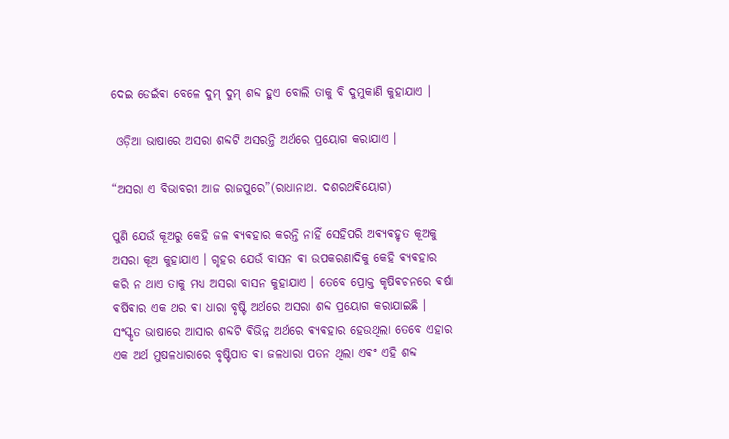ଦେଇ ଡେଇଁଵା ବେଳେ ଦୁମ୍ ଦୁମ୍ ଶବ୍ଦ ହୁଏ ବୋଲି ତାକୁ ବି ଦୁମୁକାଣି କୁହାଯାଏ ।‌

 ଓଡ଼ିଆ ଭାଷାରେ ଅସରା ଶବ୍ଦଟି ଅସରନ୍ତି ଅର୍ଥରେ ପ୍ରୟୋଗ କରାଯାଏ ।

“ଅସରା ଏ ବିଭାବରୀ ଆଜ ରାଜପୁରେ”(ରାଧାନାଥ. ଦଶରଥଵିୟୋଗ)

ପୁଣି ଯେଉଁ କୂଅରୁ କେହି ଜଳ ଵ୍ୟଵହାର କରନ୍ତି ନାହିଁ ସେହିପରି ଅଵ୍ୟଵହୃତ କୂଅକୁ ଅସରା କୂଅ କୁହାଯାଏ । ଗୃହର ଯେଉଁ ବାସନ ଵା ଉପକରଣାଦିକୁ କେହି ଵ୍ୟଵହାର କରି ନ ଥାଏ ତାକୁ ମଧ୍ୟ ଅସରା ବାସନ କୁହାଯାଏ । ତେବେ ପ୍ରୋକ୍ତ କୃଷିଵଚନରେ ଵର୍ଷା ଵର୍ଷିଵାର ଏକ ଥର ଵା ଧାରା ବୃଷ୍ଟି ଅର୍ଥରେ ଅସରା ଶବ୍ଦ ପ୍ରୟୋଗ କରାଯାଇଛି ‌‌। ସଂସ୍କୃତ ଭାଷାରେ ଆସାର ଶବ୍ଦଟି ଵିଭିନ୍ନ ଅର୍ଥରେ ଵ୍ୟଵହାର ହେଉଥିଲା ତେବେ ଏହାର ଏକ ଅର୍ଥ ମୁଷଳଧାରାରେ ବୃଷ୍ଟିପାତ ଵା ଜଳଧାରା ପତନ ଥିଲା ଏଵଂ ଏହି ଶବ୍ଦ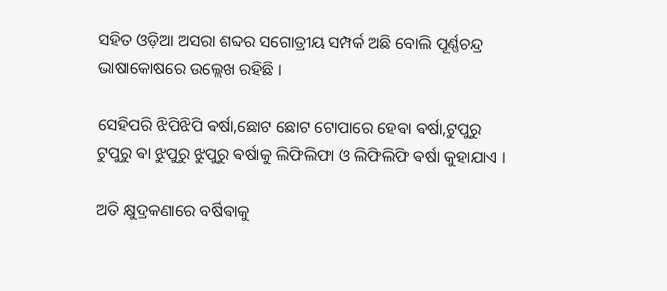ସହିତ ଓଡ଼ିଆ ଅସରା ଶବ୍ଦର ସଗୋତ୍ରୀୟ ସମ୍ପର୍କ ଅଛି ବୋଲି ପୂର୍ଣ୍ଣଚନ୍ଦ୍ର ଭାଷାକୋଷରେ ଉଲ୍ଲେଖ ରହିଛି ।

ସେହିପରି ଝିପିଝିପି ଵର୍ଷା,ଛୋଟ ଛୋଟ ଟୋପାରେ ହେଵା ଵର୍ଷା,ଟୁପୁରୁ ଟୁପୁରୁ ଵା ଝୁପୁରୁ ଝୁପୁରୁ ଵର୍ଷାକୁ ଲିଫିଲିଫା ଓ ଲିଫିଲିଫି ଵର୍ଷା କୁହାଯାଏ ।

ଅତି କ୍ଷୁଦ୍ରକଣାରେ ବର୍ଷିଵାକୁ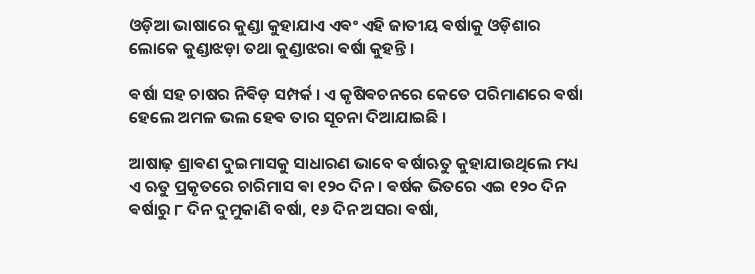ଓଡ଼ିଆ ଭାଷାରେ କୁଣ୍ଡା କୁହାଯାଏ ଏଵଂ ଏହି ଜାତୀୟ ଵର୍ଷାକୁ ଓଡ଼ିଶାର ଲୋକେ କୁଣ୍ଡାଝଡ଼ା ତଥା କୁଣ୍ଡାଝରା ଵର୍ଷା କୁହନ୍ତି ।

ଵର୍ଷା ସହ ଚାଷର ନିଵିଡ଼ ସମ୍ପର୍କ ‌। ଏ କୃଷିଵଚନରେ କେତେ ପରିମାଣରେ ଵର୍ଷା ହେଲେ ଅମଳ ଭଲ ହେଵ ତାର ସୂଚନା ଦିଆଯାଇଛି ।

ଆଷାଢ଼ ଶ୍ରାଵଣ ଦୁଇମାସକୁ ସାଧାରଣ ଭାବେ ଵର୍ଷାଋତୁ କୁହାଯାଉଥିଲେ ମଧ୍ୟ ଏ ଋତୁ ପ୍ରକୃତରେ ଚାରିମାସ ଵା ୧୨୦ ଦିନ। ଵର୍ଷକ ଭିତରେ ଏଇ ୧୨୦ ଦିନ ଵର୍ଷାରୁ ୮ ଦିନ ଦୁମୁକାଣି ବର୍ଷା, ୧୬ ଦିନ ଅସରା ଵର୍ଷା,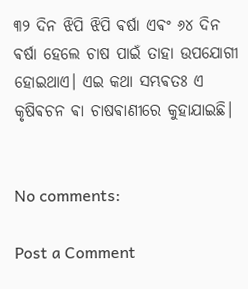୩୨ ଦିନ ଝିପି ଝିପି ଵର୍ଷା ଏଵଂ ୬୪ ଦିନ ଵର୍ଷା ହେଲେ ଚାଷ ପାଇଁ ତାହା ଉପଯୋଗୀ ହୋଇଥାଏ। ଏଇ କଥା ସମ୍ଭଵତଃ ଏ କୃଷିଵଚନ ଵା ଚାଷଵାଣୀରେ କୁହାଯାଇଛି।


No comments:

Post a Comment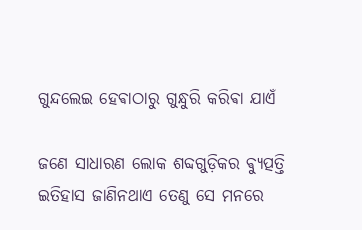ଗୁନ୍ଦଲେଇ ହେଵାଠାରୁ ଗୁନ୍ଧୁରି କରିଵା ଯାଏଁ

ଜଣେ ସାଧାରଣ ଲୋକ ଶବ୍ଦଗୁଡ଼ିକର ଵ୍ୟୁତ୍ପତ୍ତି ଇତିହାସ ଜାଣିନଥାଏ ତେଣୁ ସେ ମନରେ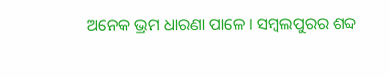ଅନେକ ଭ୍ରମ ଧାରଣା ପାଳେ । ସମ୍ବଲପୁରର ଶବ୍ଦ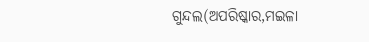ଗୁନ୍ଦଲ(ଅପରିଷ୍କାର,ମଇଳା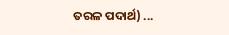ତରଳ ପଦାର୍ଥ) ...